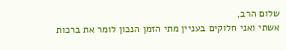שלום הרב,
אשתי ואני חלוקים בעניין מתי הזמן הנכון לומר את ברכות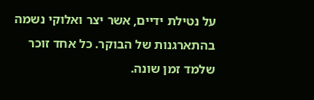על נטילת ידיים, אשר יצר ואלוקי נשמה בהתארגנות של הבוקר. כל אחד זוכר שלמד זמן שונה.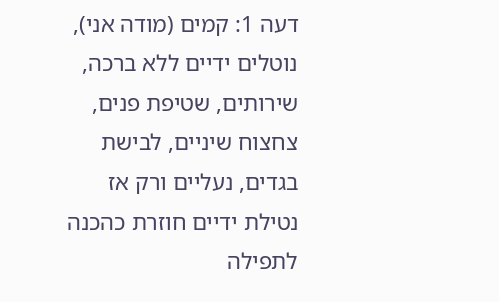דעה 1: קמים (מודה אני), נוטלים ידיים ללא ברכה, שירותים, שטיפת פנים, צחצוח שיניים, לבישת בגדים, נעליים ורק אז נטילת ידיים חוזרת כהכנה לתפילה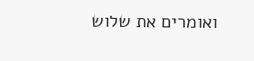ואומרים את שלוש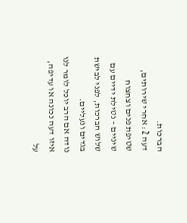הברכות.
דעה 2: אחרי שירותים, שטיפת פנים וצחצוח שיניים – נטילת ידיים עם שלוש הברכות, לפני לבישת בגדים ונעליים.
נודה אם הרב יוכל לומר לנו איזו דעה נכונה או עדיפה, על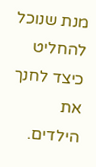מנת שנוכל להחליט כיצד לחנך את הילדים.